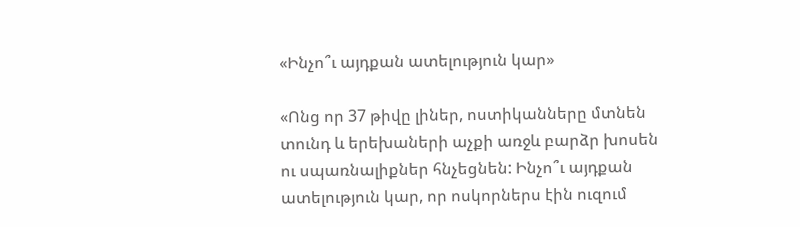«Ինչո՞ւ այդքան ատելություն կար»

«Ոնց որ 37 թիվը լիներ, ոստիկանները մտնեն տունդ և երեխաների աչքի առջև բարձր խոսեն ու սպառնալիքներ հնչեցնեն: Ինչո՞ւ այդքան ատելություն կար, որ ոսկորներս էին ուզում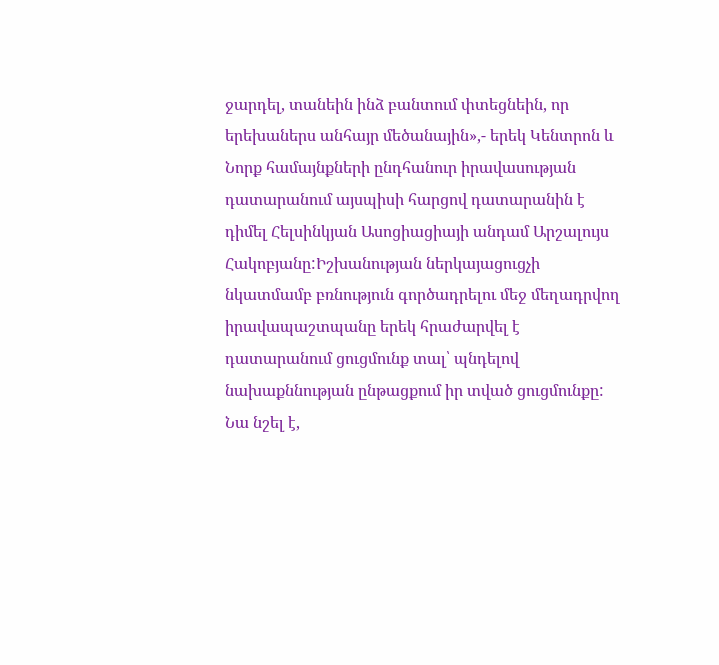ջարդել, տանեին ինձ բանտում փտեցնեին, որ երեխաներս անհայր մեծանային»,- երեկ Կենտրոն և Նորք համայնքների ընդհանուր իրավասության դատարանում այսպիսի հարցով դատարանին է դիմել Հելսինկյան Ասոցիացիայի անդամ Արշալույս Հակոբյանը:Իշխանության ներկայացուցչի նկատմամբ բռնություն գործադրելու մեջ մեղադրվող իրավապաշտպանը երեկ հրաժարվել է դատարանում ցուցմունք տալ՝ պնդելով նախաքննության ընթացքում իր տված ցուցմունքը: Նա նշել է,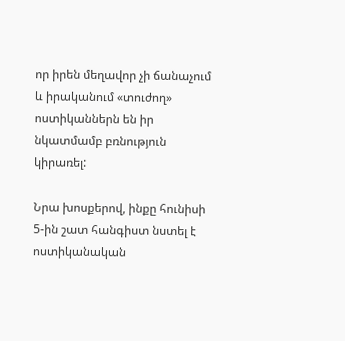որ իրեն մեղավոր չի ճանաչում և իրականում «տուժող» ոստիկաններն են իր նկատմամբ բռնություն կիրառել:

Նրա խոսքերով, ինքը հունիսի 5-ին շատ հանգիստ նստել է ոստիկանական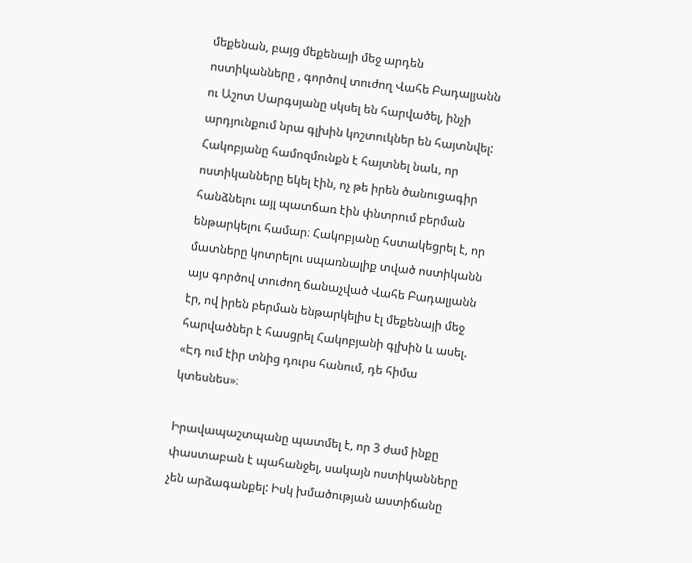մեքենան, բայց մեքենայի մեջ արդեն ոստիկանները , գործով տուժող Վահե Բադալյանն ու Աշոտ Սարգսյանը սկսել են հարվածել, ինչի արդյունքում նրա գլխին կոշտուկներ են հայտնվել:
Հակոբյանը համոզմունքն է հայտնել նաև, որ ոստիկանները եկել էին, ոչ թե իրեն ծանուցագիր հանձնելու այլ պատճառ էին փնտրում բերման ենթարկելու համար։ Հակոբյանը հստակեցրել է, որ մատները կոտրելու սպառնալիք տված ոստիկանն այս գործով տուժող ճանաչված Վահե Բադալյանն էր, ով իրեն բերման ենթարկելիս էլ մեքենայի մեջ հարվածներ է հասցրել Հակոբյանի գլխին և ասել. «Էդ ում էիր տնից դուրս հանում, դե հիմա կտեսնես»։

Իրավապաշտպանը պատմել է, որ 3 ժամ ինքը փաստաբան է պահանջել, սակայն ոստիկանները չեն արձագանքել: Իսկ խմածության աստիճանը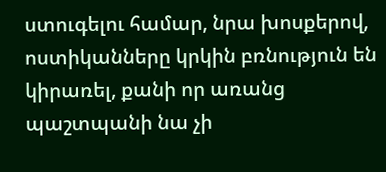ստուգելու համար, նրա խոսքերով, ոստիկանները կրկին բռնություն են կիրառել, քանի որ առանց պաշտպանի նա չի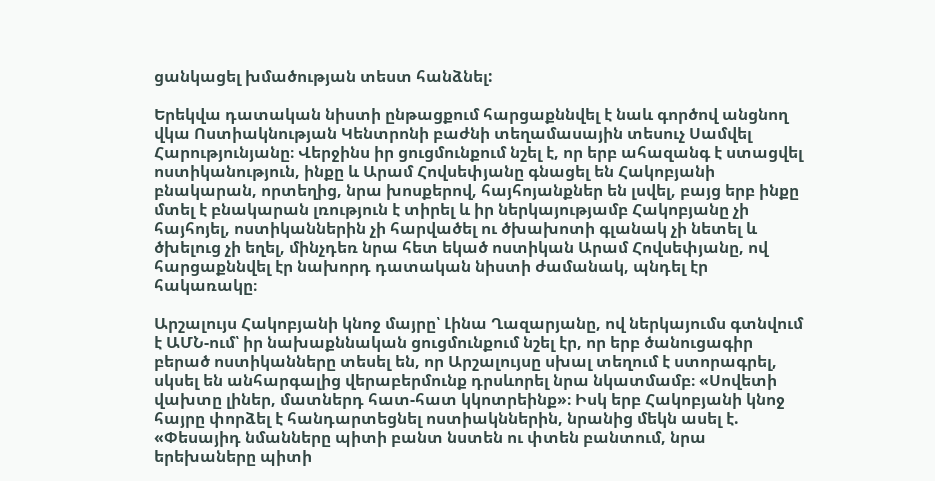ցանկացել խմածության տեստ հանձնել:

Երեկվա դատական նիստի ընթացքում հարցաքննվել է նաև գործով անցնող վկա Ոստիակնության Կենտրոնի բաժնի տեղամասային տեսուչ Սամվել Հարությունյանը։ Վերջինս իր ցուցմունքում նշել է, որ երբ ահազանգ է ստացվել ոստիկանություն, ինքը և Արամ Հովսեփյանը գնացել են Հակոբյանի բնակարան, որտեղից, նրա խոսքերով, հայհոյանքներ են լսվել, բայց երբ ինքը մտել է բնակարան լռություն է տիրել և իր ներկայությամբ Հակոբյանը չի հայհոյել, ոստիկաններին չի հարվածել ու ծխախոտի գլանակ չի նետել և ծխելուց չի եղել, մինչդեռ նրա հետ եկած ոստիկան Արամ Հովսեփյանը, ով հարցաքննվել էր նախորդ դատական նիստի ժամանակ, պնդել էր հակառակը։

Արշալույս Հակոբյանի կնոջ մայրը՝ Լինա Ղազարյանը, ով ներկայումս գտնվում է ԱՄՆ-ում՝ իր նախաքննական ցուցմունքում նշել էր, որ երբ ծանուցագիր բերած ոստիկանները տեսել են, որ Արշալույսը սխալ տեղում է ստորագրել, սկսել են անհարգալից վերաբերմունք դրսևորել նրա նկատմամբ։ «Սովետի վախտը լիներ, մատներդ հատ-հատ կկոտրեինք»։ Իսկ երբ Հակոբյանի կնոջ հայրը փորձել է հանդարտեցնել ոստիակններին, նրանից մեկն ասել է. «Փեսայիդ նմանները պիտի բանտ նստեն ու փտեն բանտում, նրա երեխաները պիտի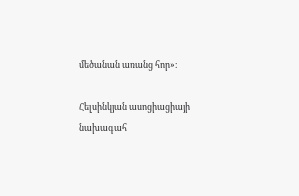մեծանան առանց հոր»։

Հելսինկյան ասոցիացիայի նախագահ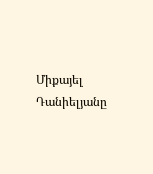Միքայել Դանիելյանը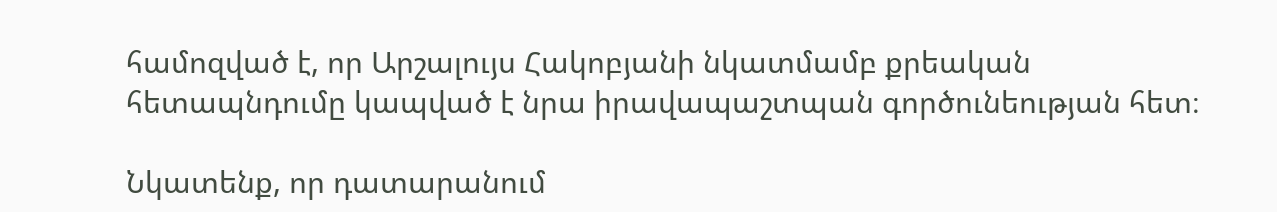համոզված է, որ Արշալույս Հակոբյանի նկատմամբ քրեական հետապնդումը կապված է նրա իրավապաշտպան գործունեության հետ։

Նկատենք, որ դատարանում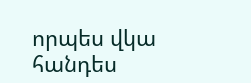որպես վկա հանդես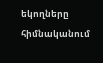եկողները հիմնականում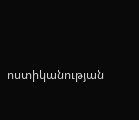ոստիկանության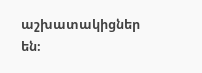աշխատակիցներ են։